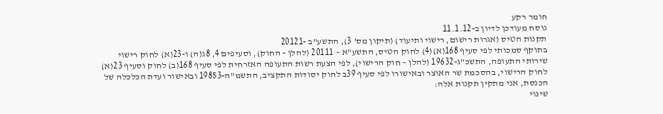חומר רקע
נוסח מעודכן לדיון ב-11.1.12
תקנות הטיס (אגרות רישום, רישוי ותיעוד) (תיקון מס' 3), התשע"ב -20121
בתוקף סמכותי לפי סעיף 168(א)(4) לחוק הטיס, התשע"א – 20111 (להלן – החוק), וסעיפים 4, 8ג(ה) ו-23(א) לחוק רישוי שירותי התעופה, התשכ"ג-19632 (להלן – חוק הרישוי), לפי הצעת רשות התעופה האזרחית לפי סעיף 168(ב) לחוק וסעיף 23(א) לחוק הרישוי, בהסכמת שר האוצר ובאישורו לפי סעיף 39ב לחוק יסודות התקציב, התשמ"ה-19853 ובאישור ועדת הכלכלה של הכנסת, אני מתקין תקנות אלה:
שינוי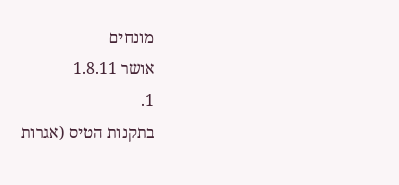מונחים
אושר 1.8.11
1.
בתקנות הטיס (אגרות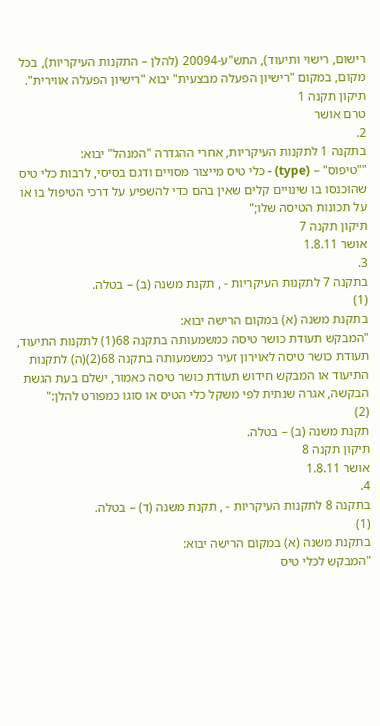רישום, רישוי ותיעוד), התש"ע-20094 (להלן – התקנות העיקריות), בכל מקום, במקום "רישיון הפעלה מבצעית" יבוא "רישיון הפעלה אווירית".
תיקון תקנה 1
טרם אושר
2.
בתקנה 1 לתקנות העיקריות, אחרי ההגדרה "המנהל" יבוא:
""טיפוס" – (type) - כלי טיס מייצור מסויים ודגם בסיסי, לרבות כלי טיס שהוכנסו בו שינויים קלים שאין בהם כדי להשפיע על דרכי הטיפול בו או על תכונות הטיסה שלו;"
תיקון תקנה 7
אושר 1.8.11
3.
בתקנה 7 לתקנות העיקריות - , תקנת משנה (ב) – בטלה.
(1)
בתקנת משנה (א) במקום הרישה יבוא:
"המבקש תעודת כושר טיסה כמשמעותה בתקנה 68(1) לתקנות התיעוד, תעודת כושר טיסה לאוירון זעיר כמשמעותה בתקנה 68(2)(ה) לתקנות התיעוד או המבקש חידוש תעודת כושר טיסה כאמור, ישלם בעת הגשת הבקשה, אגרה שנתית לפי משקל כלי הטיס או סוגו כמפורט להלן:"
(2)
תקנת משנה (ב) – בטלה.
תיקון תקנה 8
אושר 1.8.11
4.
בתקנה 8 לתקנות העיקריות - , תקנת משנה (ד) – בטלה.
(1)
בתקנת משנה (א) במקום הרישה יבוא:
"המבקש לכלי טיס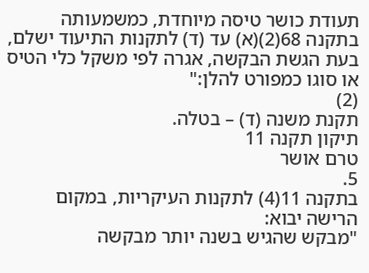תעודת כושר טיסה מיוחדת, כמשמעותה בתקנה 68(2)(א) עד (ד) לתקנות התיעוד ישלם, בעת הגשת הבקשה, אגרה לפי משקל כלי הטיס או סוגו כמפורט להלן:"
(2)
תקנת משנה (ד) – בטלה.
תיקון תקנה 11
טרם אושר
5.
בתקנה 11(4) לתקנות העיקריות, במקום הרישה יבוא:
"מבקש שהגיש בשנה יותר מבקשה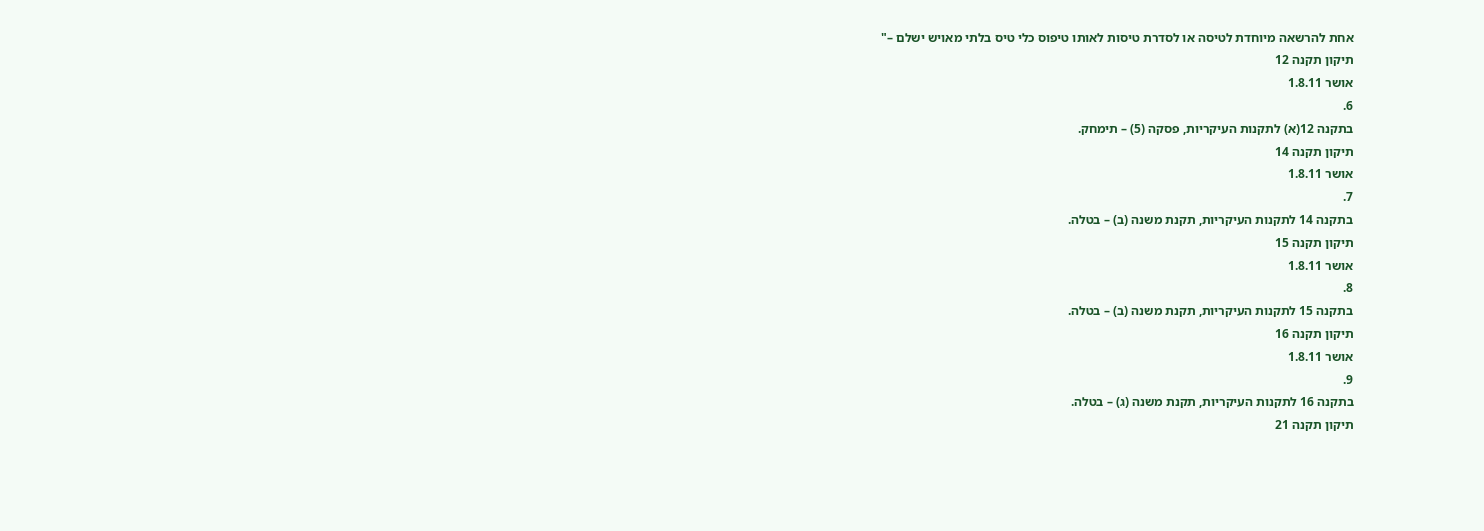אחת להרשאה מיוחדת לטיסה או לסדרת טיסות לאותו טיפוס כלי טיס בלתי מאויש ישלם –"
תיקון תקנה 12
אושר 1.8.11
6.
בתקנה 12(א) לתקנות העיקריות, פסקה (5) – תימחק.
תיקון תקנה 14
אושר 1.8.11
7.
בתקנה 14 לתקנות העיקריות, תקנת משנה (ב) – בטלה.
תיקון תקנה 15
אושר 1.8.11
8.
בתקנה 15 לתקנות העיקריות, תקנת משנה (ב) – בטלה.
תיקון תקנה 16
אושר 1.8.11
9.
בתקנה 16 לתקנות העיקריות, תקנת משנה (ג) – בטלה.
תיקון תקנה 21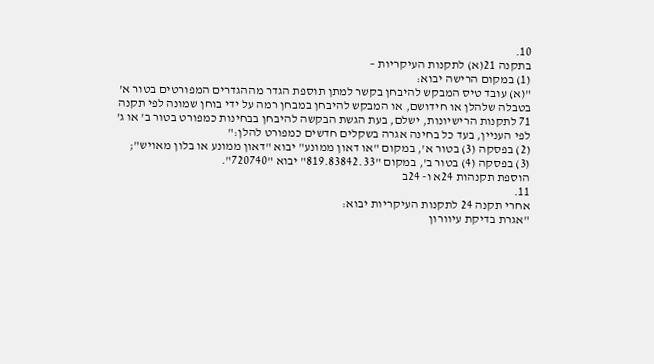10.
בתקנה 21(א) לתקנות העיקריות –
(1) במקום הרישה יבוא:
"(א) עובד טיס המבקש להיבחן בקשר למתן תוספת הגדר מההגדרים המפורטים בטור א' בטבלה שלהלן או חידושם, או המבקש להיבחן במבחן רמה על ידי בוחן שמונה לפי תקנה 71 לתקנות הרישיונות, ישלם, בעת הגשת הבקשה להיבחן בבחינות כמפורט בטור ב' או ג' לפי העניין, בעד כל בחינה אגרה בשקלים חדשים כמפורט להלן:"
(2) בפסקה (3) בטור א', במקום "או דאון ממונע" יבוא "דאון ממונע או בלון מאויש";
(3) בפסקה (4) בטור ב', במקום "819.83842.33" יבוא "720740".
הוספת תקנהות 24א ו- 24ב
11.
אחרי תקנה 24 לתקנות העיקריות יבוא:
"אגרת בדיקת עיוורון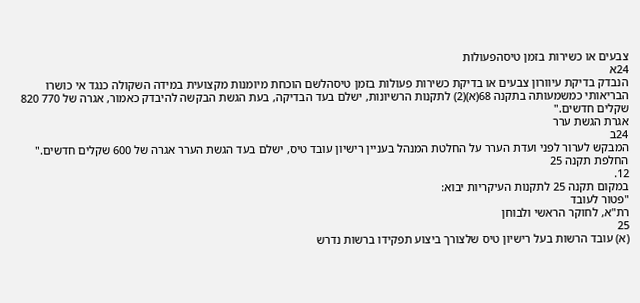צבעים או כשירות בזמן טיסהפעולות
24א
הנבדק בדיקת עיוורון צבעים או בדיקת כשירות פעולות בזמן טיסהלשם הוכחת מיומנות מקצועית במידה השקולה כנגד אי כושרו הבריאותי כמשמעותה בתקנה 68(א)(2) לתקנות הרשיונות, ישלם בעד הבדיקה, בעת הגשת הבקשה להיבדק כאמור, אגרה של 770 820 שקלים חדשים."
אגרת הגשת ערר
24ב
המבקש לערור לפני ועדת הערר על החלטת המנהל בעניין רישיון עובד טיס, ישלם בעד הגשת הערר אגרה של 600 שקלים חדשים."
החלפת תקנה 25
12.
במקום תקנה 25 לתקנות העיקריות יבוא:
"פטור לעובד
רת"א, לחוקר הראשי ולבוחן
25
(א) עובד הרשות בעל רישיון טיס שלצורך ביצוע תפקידו ברשות נדרש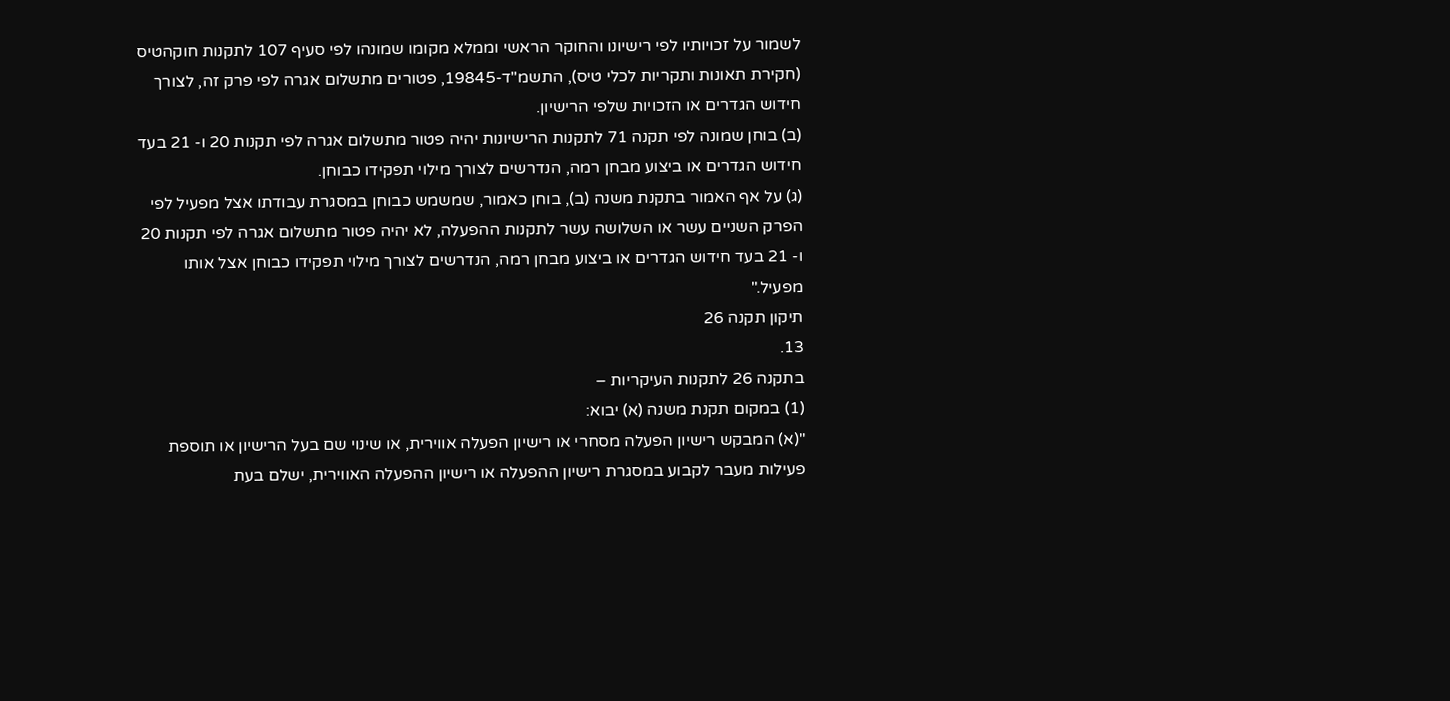לשמור על זכויותיו לפי רישיונו והחוקר הראשי וממלא מקומו שמונהו לפי סעיף 107 לתקנות חוקהטיס (חקירת תאונות ותקריות לכלי טיס), התשמ"ד-19845, פטורים מתשלום אגרה לפי פרק זה, לצורך חידוש הגדרים או הזכויות שלפי הרישיון.
(ב) בוחן שמונה לפי תקנה 71 לתקנות הרישיונות יהיה פטור מתשלום אגרה לפי תקנות 20 ו- 21 בעד חידוש הגדרים או ביצוע מבחן רמה, הנדרשים לצורך מילוי תפקידו כבוחן.
(ג) על אף האמור בתקנת משנה (ב), בוחן כאמור, שמשמש כבוחן במסגרת עבודתו אצל מפעיל לפי הפרק השניים עשר או השלושה עשר לתקנות ההפעלה, לא יהיה פטור מתשלום אגרה לפי תקנות 20 ו- 21 בעד חידוש הגדרים או ביצוע מבחן רמה, הנדרשים לצורך מילוי תפקידו כבוחן אצל אותו מפעיל."
תיקון תקנה 26
13.
בתקנה 26 לתקנות העיקריות –
(1) במקום תקנת משנה (א) יבוא:
"(א) המבקש רישיון הפעלה מסחרי או רישיון הפעלה אווירית, או שינוי שם בעל הרישיון או תוספת פעילות מעבר לקבוע במסגרת רישיון ההפעלה או רישיון ההפעלה האווירית, ישלם בעת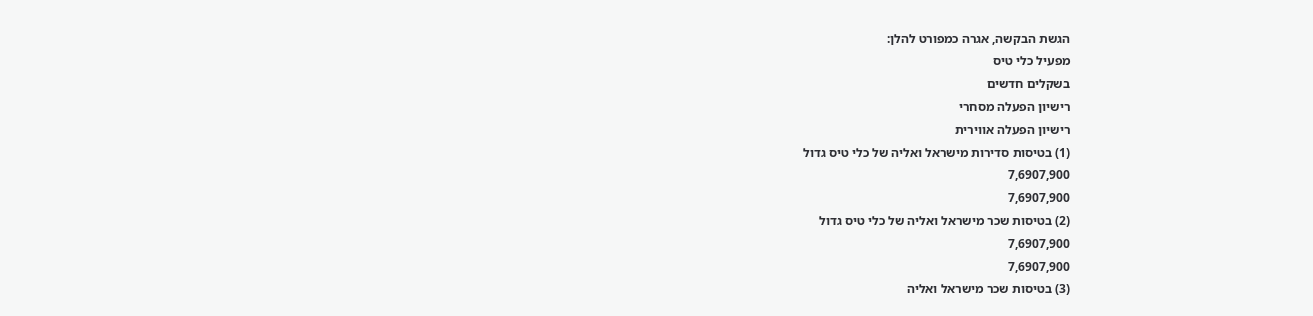הגשת הבקשה, אגרה כמפורט להלן:
מפעיל כלי טיס
בשקלים חדשים
רישיון הפעלה מסחרי
רישיון הפעלה אווירית
(1) בטיסות סדירות מישראל ואליה של כלי טיס גדול
7,6907,900
7,6907,900
(2) בטיסות שכר מישראל ואליה של כלי טיס גדול
7,6907,900
7,6907,900
(3) בטיסות שכר מישראל ואליה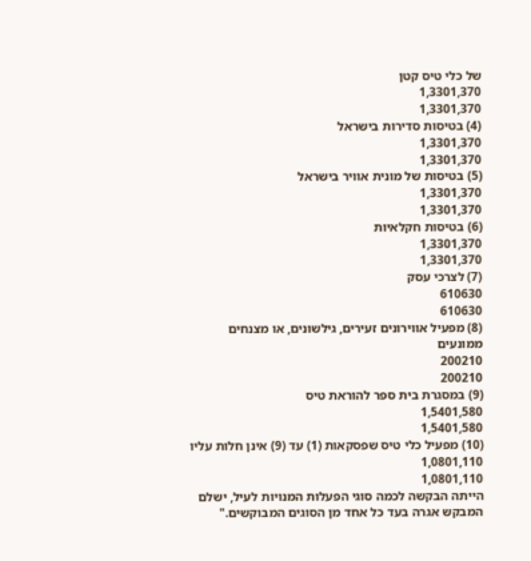של כלי טיס קטן
1,3301,370
1,3301,370
(4) בטיסות סדירות בישראל
1,3301,370
1,3301,370
(5) בטיסות של מונית אוויר בישראל
1,3301,370
1,3301,370
(6) בטיסות חקלאיות
1,3301,370
1,3301,370
(7) לצרכי עסק
610630
610630
(8) מפעיל אווירונים זעירים, גילשונים, או מצנחים ממונעים
200210
200210
(9) במסגרת בית ספר להוראת טיס
1,5401,580
1,5401,580
(10) מפעיל כלי טיס שפסקאות (1) עד (9) אינן חלות עליו
1,0801,110
1,0801,110
הייתה הבקשה לכמה סוגי הפעלות המנויות לעיל, ישלם המבקש אגרה בעד כל אחד מן הסוגים המבוקשים."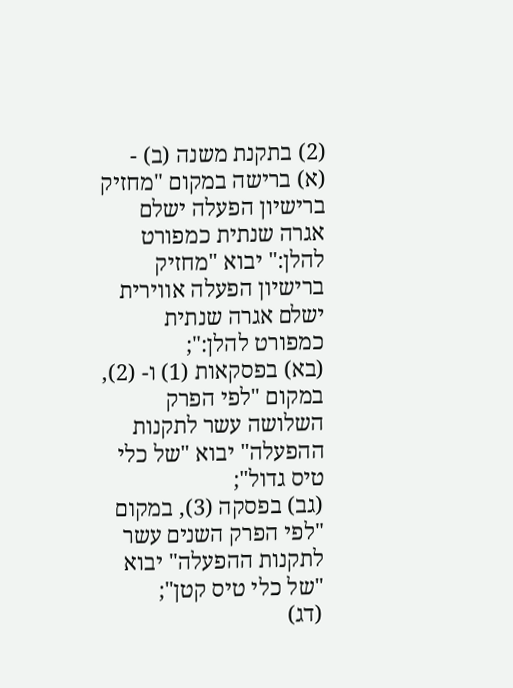(2) בתקנת משנה (ב) -
(א) ברישה במקום "מחזיק ברישיון הפעלה ישלם אגרה שנתית כמפורט להלן:" יבוא "מחזיק ברישיון הפעלה אווירית ישלם אגרה שנתית כמפורט להלן:";
(בא) בפסקאות (1) ו- (2), במקום "לפי הפרק השלושה עשר לתקנות ההפעלה" יבוא "של כלי טיס גדול";
(גב) בפסקה (3), במקום "לפי הפרק השנים עשר לתקנות ההפעלה" יבוא "של כלי טיס קטן";
(דג)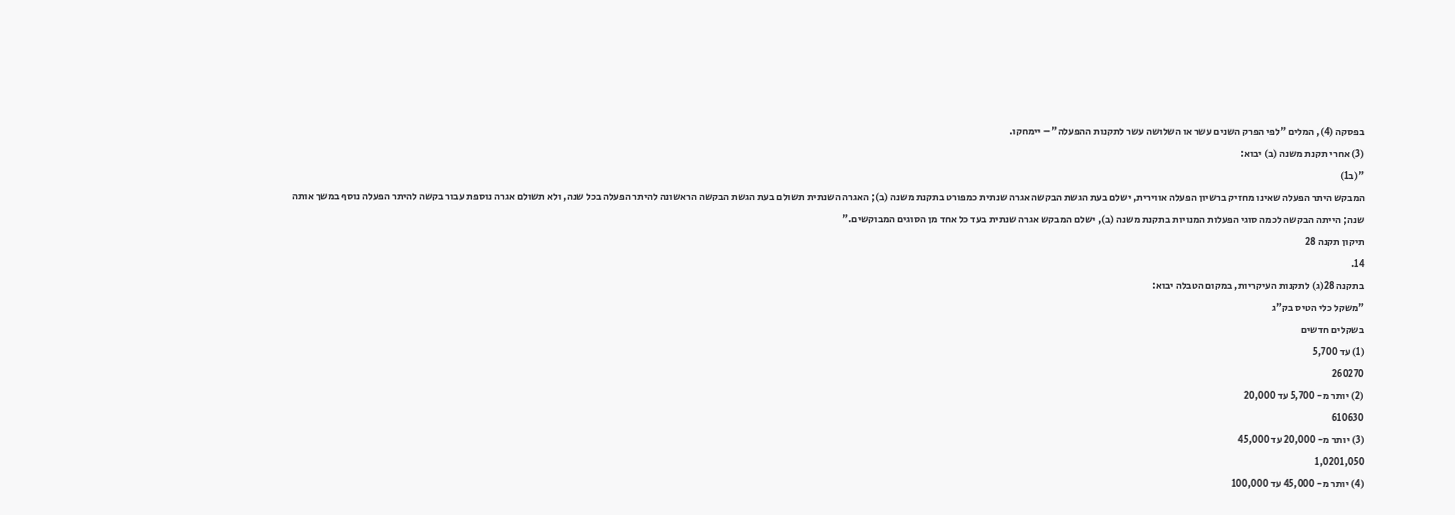בפסקה (4), המלים "לפי הפרק השנים עשר או השלושה עשר לתקנות ההפעלה" – יימחקו.
(3) אחרי תקנת משנה (ב) יבוא:
"(ב1)
המבקש היתר הפעלה שאינו מחזיק ברשיון הפעלה אווירית, ישלם בעת הגשת הבקשה אגרה שנתית כמפורט בתקנת משנה (ב); האגרה השנתית תשולם בעת הגשת הבקשה הראשונה להיתר הפעלה בכל שנה, ולא תשולם אגרה נוספת עבור בקשה להיתר הפעלה נוסף במשך אותה שנה; הייתה הבקשה לכמה סוגי הפעלות המנויות בתקנת משנה (ב), ישלם המבקש אגרה שנתית בעד כל אחד מן הסוגים המבוקשים."
תיקון תקנה 28
14.
בתקנה 28(ג) לתקנות העיקריות, במקום הטבלה יבוא:
"משקל כלי הטיס בק"ג
בשקלים חדשים
(1) עד 5,700
260270
(2) יותר מ- 5,700 עד 20,000
610630
(3) יותר מ- 20,000 עד 45,000
1,0201,050
(4) יותר מ- 45,000 עד 100,000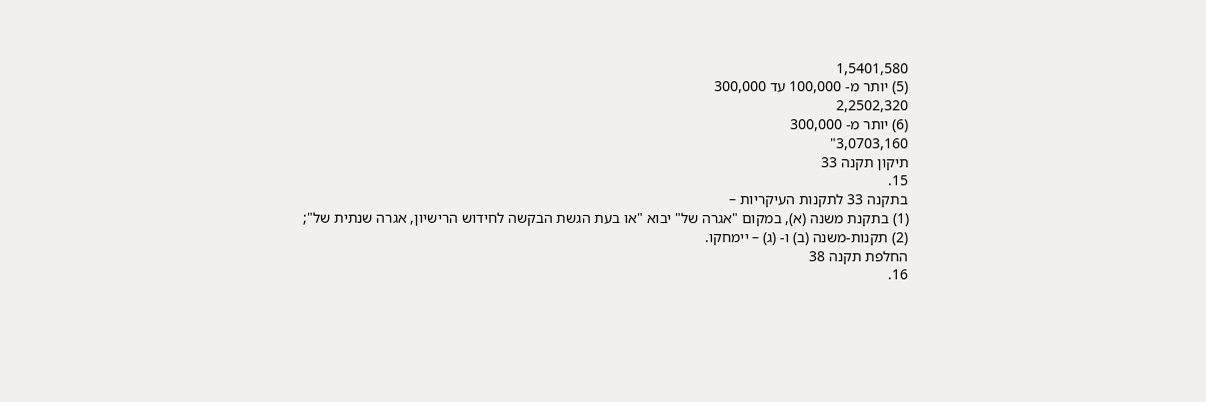1,5401,580
(5) יותר מ- 100,000 עד 300,000
2,2502,320
(6) יותר מ- 300,000
3,0703,160"
תיקון תקנה 33
15.
בתקנה 33 לתקנות העיקריות –
(1) בתקנת משנה (א), במקום "אגרה של" יבוא "או בעת הגשת הבקשה לחידוש הרישיון, אגרה שנתית של";
(2) תקנות-משנה (ב) ו- (ג) – יימחקו.
החלפת תקנה 38
16.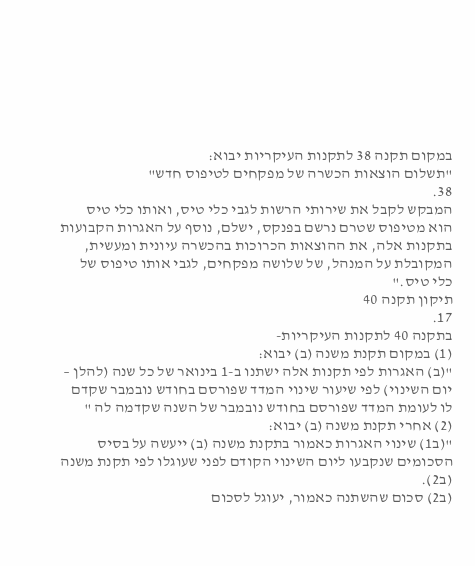במקום תקנה 38 לתקנות העיקריות יבוא:
"תשלום הוצאות הכשרה של מפקחים לטיפוס חדש"
38.
המבקש לקבל את שירותי הרשות לגבי כלי טיס, ואותו כלי טיס הוא מטיפוס שטרם נרשם בפנקס, ישלם, נוסף על האגרות הקבועות בתקנות אלה, את ההוצאות הכרוכות בהכשרה עיונית ומעשית, המקובלת על המנהל, של שלושה מפקחים, לגבי אותו טיפוס של כלי טיס."
תיקון תקנה 40
17.
בתקנה 40 לתקנות העיקריות-
(1) במקום תקנת משנה (ב) יבוא:
"(ב) האגרות לפי תקנות אלה ישתנו ב-1 בינואר של כל שנה (להלן – יום השינוי) לפי שיעור שינוי המדד שפורסם בחודש נובמבר שקדם לו לעומת המדד שפורסם בחודש נובמבר של השנה שקדמה לה "
(2) אחרי תקנת משנה (ב) יבוא:
"(ב1) שינוי האגרות כאמור בתקנת משנה (ב) ייעשה על בסיס הסכומים שנקבעו ליום השינוי הקודם לפני שעוגלו לפי תקנת משנה (ב2).
(ב2) סכום שהשתנה כאמור, יעוגל לסכום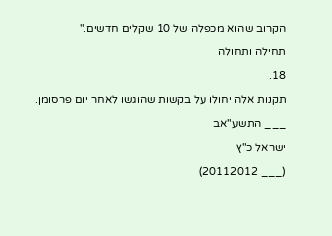הקרוב שהוא מכפלה של 10 שקלים חדשים."
תחילה ותחולה
18.
תקנות אלה יחולו על בקשות שהוגשו לאחר יום פרסומן.
___ התשע"אב
ישראל כ"ץ
(___ 20112012)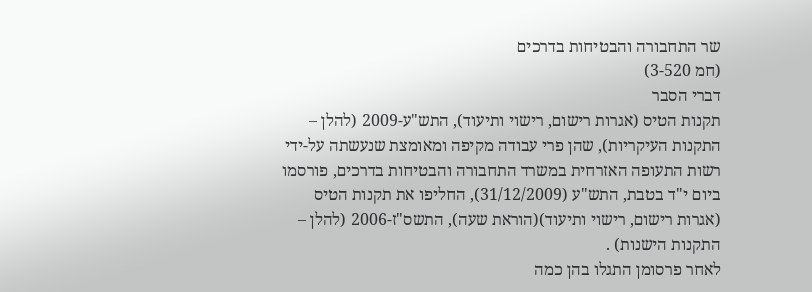שר התחבורה והבטיחות בדרכים
(חמ 3-520)
דברי הסבר
תקנות הטיס (אגרות רישום, רישוי ותיעוד), התש"ע-2009 (להלן – התקנות העיקריות), שהן פרי עבודה מקיפה ומאומצת שנעשתה על-ידי רשות התעופה האזרחית במשרד התחבורה והבטיחות בדרכים, פורסמו ביום י"ד בטבת, התש"ע (31/12/2009), החליפו את תקנות הטיס (אגרות רישום, רישוי ותיעוד)(הוראת שעה), התשס"ז-2006 (להלן – התקנות הישנות) .
לאחר פרסומן התגלו בהן כמה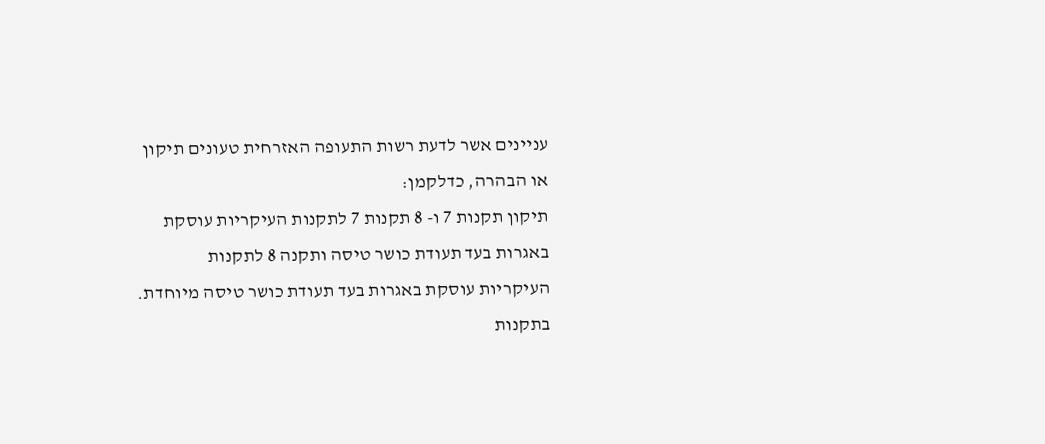עניינים אשר לדעת רשות התעופה האזרחית טעונים תיקון או הבהרה, כדלקמן:
תיקון תקנות 7 ו- 8 תקנות 7 לתקנות העיקריות עוסקת באגרות בעד תעודת כושר טיסה ותקנה 8 לתקנות העיקריות עוסקת באגרות בעד תעודת כושר טיסה מיוחדת.
בתקנות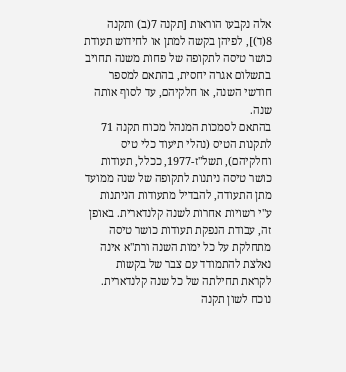אלה נקבעו הוראות [תקנה 7(ב) ותקנה 8(ד)], לפיהן בקשה למתן או לחידוש תעודת כושר טיסה לתקופה של פחות משנה תחויב בתשלום אגרה יחסית, בהתאם למספר חודשי השנה, או חלקיהם, עד לסוף אותה שנה.
בהתאם לסמכות המנהל מכוח תקנה 71 לתקנות הטיס (נהלי תיעוד כלי טיס וחלקיהם), תשל"ז-1977, ככלל, תעודות כושר טיסה ניתנות לתקופה של שנה ממועד מתן התעודה, להבדיל מתעודות הניתנות ע"י רשויות אחרות לשנה קלנדארית. באופן זה, עבודת הנפקת תעודות כושר טיסה מתחלקת על כל ימות השנה ורת"א אינה נאלצת להתמודד עם צבר של בקשות לקראת תחילתה של כל שנה קלנדארית.
נוכח לשון תקנה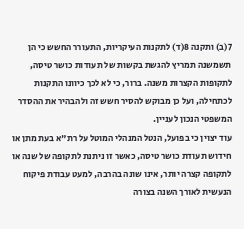7(ב) ותקנה 8(ד) לתקנות העיקריות, התעורר החשש כי הן תשמשנה תמריץ להגשת בקשות של תעודות כושר טיסה, לתקופות הקצרות משנה. ברור, כי לא לכך כיוונו התקנות לכתחילה, ועל כן מבוקש להסיר חשש זה ולהבהיר את ההסדר המשפטי הנכון לעניין.
עוד יצוין כי בפועל, הנטל המנהלי המוטל על רת"א בעת מתן או חידוש תעודת כושר טיסה, כאשר זו ניתנת לתקופה של שנה או לתקופה קצרה יותר, אינו שונה בהרבה, למעט עבודת פיקוח הנעשית לאורך השנה בצורה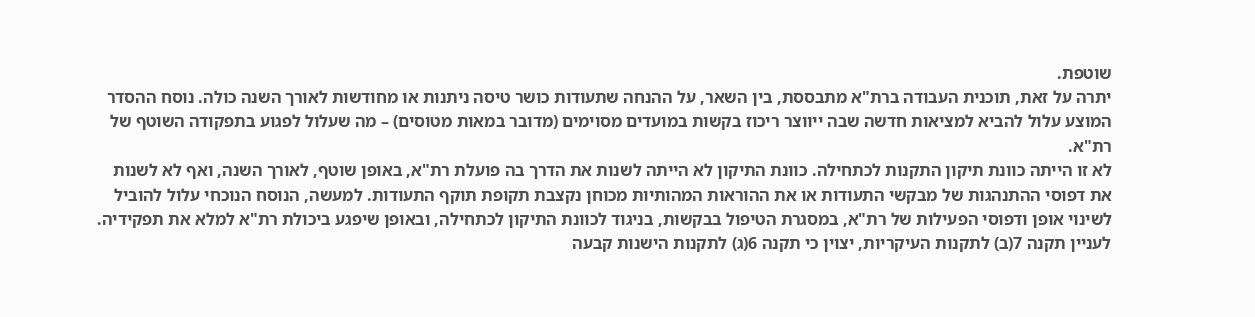שוטפת.
יתרה על זאת, תוכנית העבודה ברת"א מתבססת, בין השאר, על ההנחה שתעודות כושר טיסה ניתנות או מחודשות לאורך השנה כולה. נוסח ההסדר המוצע עלול להביא למציאות חדשה שבה ייווצר ריכוז בקשות במועדים מסוימים (מדובר במאות מטוסים) – מה שעלול לפגוע בתפקודה השוטף של רת"א.
לא זו הייתה כוונת תיקון התקנות לכתחילה. כוונת התיקון לא הייתה לשנות את הדרך בה פועלת רת"א, באופן שוטף, לאורך השנה, ואף לא לשנות את דפוסי ההתנהגות של מבקשי התעודות או את ההוראות המהותיות מכוחן נקצבת תקופת תוקף התעודות. למעשה, הנוסח הנוכחי עלול להוביל לשינוי אופן ודפוסי הפעילות של רת"א, במסגרת הטיפול בבקשות, בניגוד לכוונת התיקון לכתחילה, ובאופן שיפגע ביכולת רת"א למלא את תפקידיה.
לעניין תקנה 7(ב) לתקנות העיקריות, יצוין כי תקנה 6(ג) לתקנות הישנות קבעה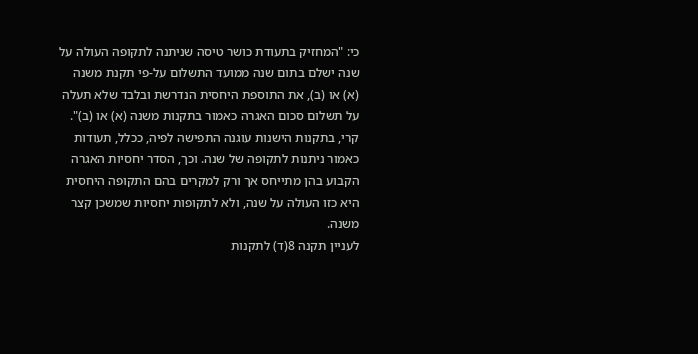כי: "המחזיק בתעודת כושר טיסה שניתנה לתקופה העולה על שנה ישלם בתום שנה ממועד התשלום על-פי תקנת משנה (א) או (ב), את התוספת היחסית הנדרשת ובלבד שלא תעלה על תשלום סכום האגרה כאמור בתקנות משנה (א) או (ב)". קרי, בתקנות הישנות עוגנה התפישה לפיה, ככלל, תעודות כאמור ניתנות לתקופה של שנה. וכך, הסדר יחסיות האגרה הקבוע בהן מתייחס אך ורק למקרים בהם התקופה היחסית היא כזו העולה על שנה, ולא לתקופות יחסיות שמשכן קצר משנה.
לעניין תקנה 8(ד) לתקנות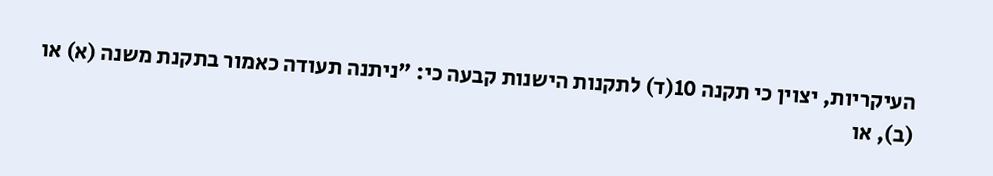העיקריות, יצוין כי תקנה 10(ד) לתקנות הישנות קבעה כי: "ניתנה תעודה כאמור בתקנת משנה (א) או (ב), או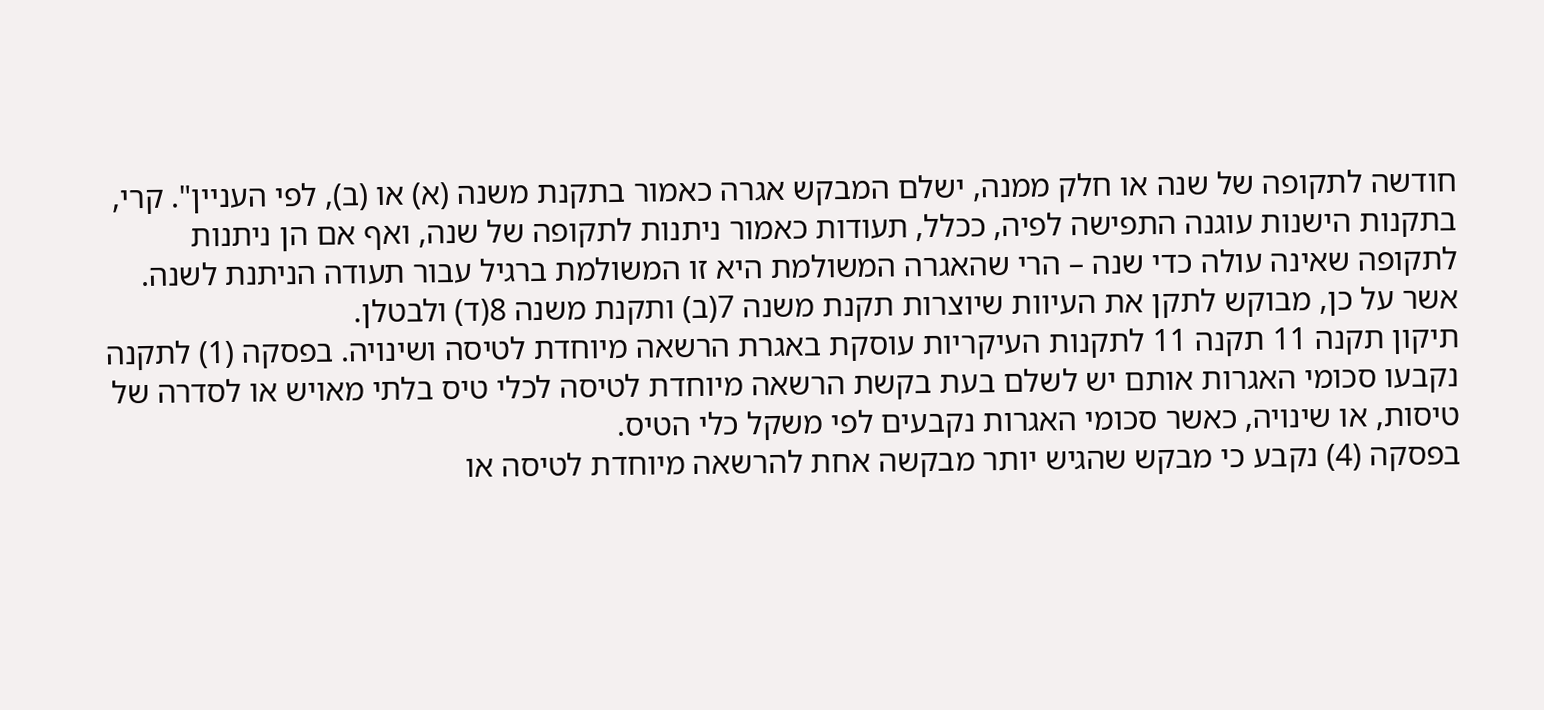חודשה לתקופה של שנה או חלק ממנה, ישלם המבקש אגרה כאמור בתקנת משנה (א) או (ב), לפי העניין". קרי, בתקנות הישנות עוגנה התפישה לפיה, ככלל, תעודות כאמור ניתנות לתקופה של שנה, ואף אם הן ניתנות לתקופה שאינה עולה כדי שנה – הרי שהאגרה המשולמת היא זו המשולמת ברגיל עבור תעודה הניתנת לשנה.
אשר על כן, מבוקש לתקן את העיוות שיוצרות תקנת משנה 7(ב) ותקנת משנה 8(ד) ולבטלן.
תיקון תקנה 11 תקנה 11 לתקנות העיקריות עוסקת באגרת הרשאה מיוחדת לטיסה ושינויה. בפסקה (1) לתקנה נקבעו סכומי האגרות אותם יש לשלם בעת בקשת הרשאה מיוחדת לטיסה לכלי טיס בלתי מאויש או לסדרה של טיסות, או שינויה, כאשר סכומי האגרות נקבעים לפי משקל כלי הטיס.
בפסקה (4) נקבע כי מבקש שהגיש יותר מבקשה אחת להרשאה מיוחדת לטיסה או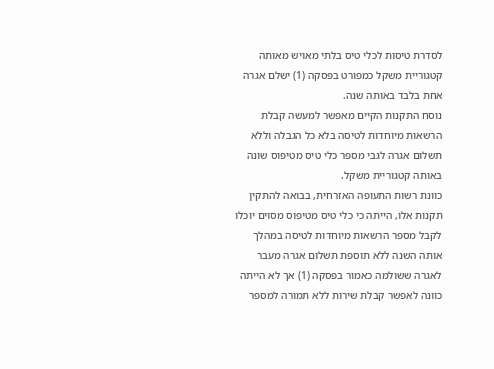לסדרת טיסות לכלי טיס בלתי מאויש מאותה קטגוריית משקל כמפורט בפסקה (1) ישלם אגרה אחת בלבד באותה שנה.
נוסח התקנות הקיים מאפשר למעשה קבלת הרשאות מיוחדות לטיסה בלא כל הגבלה וללא תשלום אגרה לגבי מספר כלי טיס מטיפוס שונה באותה קטגוריית משקל.
כוונת רשות התעופה האזרחית, בבואה להתקין תקנות אלו, הייתה כי כלי טיס מטיפוס מסוים יוכלו לקבל מספר הרשאות מיוחדות לטיסה במהלך אותה השנה ללא תוספת תשלום אגרה מעבר לאגרה ששולמה כאמור בפסקה (1) אך לא הייתה כוונה לאפשר קבלת שירות ללא תמורה למספר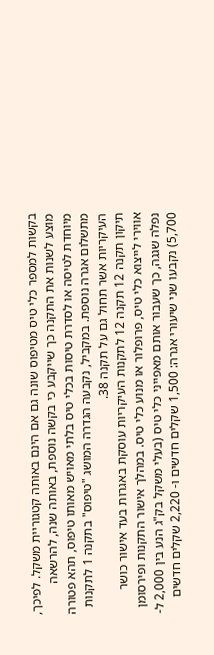בקשות למספר כלי טיס מטיפוס שונה גם אם הינם באותה קטגוריית משקל. לפיכך, מוצע לשנות את התקנה כך שייקבע כי בקשה נוספת, באותה שנה, להרשאה מיוחדת לטיסה או לסדרת טיסות בכלי טיס בלתי מאויש מאותו טיפוס, תהא פטורה מתשלום אגרה נוספת. במקביל, נקבעה הגדרה המושג "טיפוס" בתקנה 1 לתקנות העיקריות אשר תחול גם על תקנה 38.
תיקון תקנה 12 תקנה 12 לתקנות העיקריות עוסקת באגרות בעד אישור כושר אווירי לייצוא כלי טיס, פרופלור או מנוע כלי טיס. במהלך אישור התקנות ופירסומן נפלה שגגה, כך שעבור אותם מאפייני כלי טיס (בעלי משקל בק"ג הנע בין 2,000 ל- 5,700) נקבעו שני שיעורי אגרה: 1,500 שקלים חדשים ו- 2,220 שקלים חדשים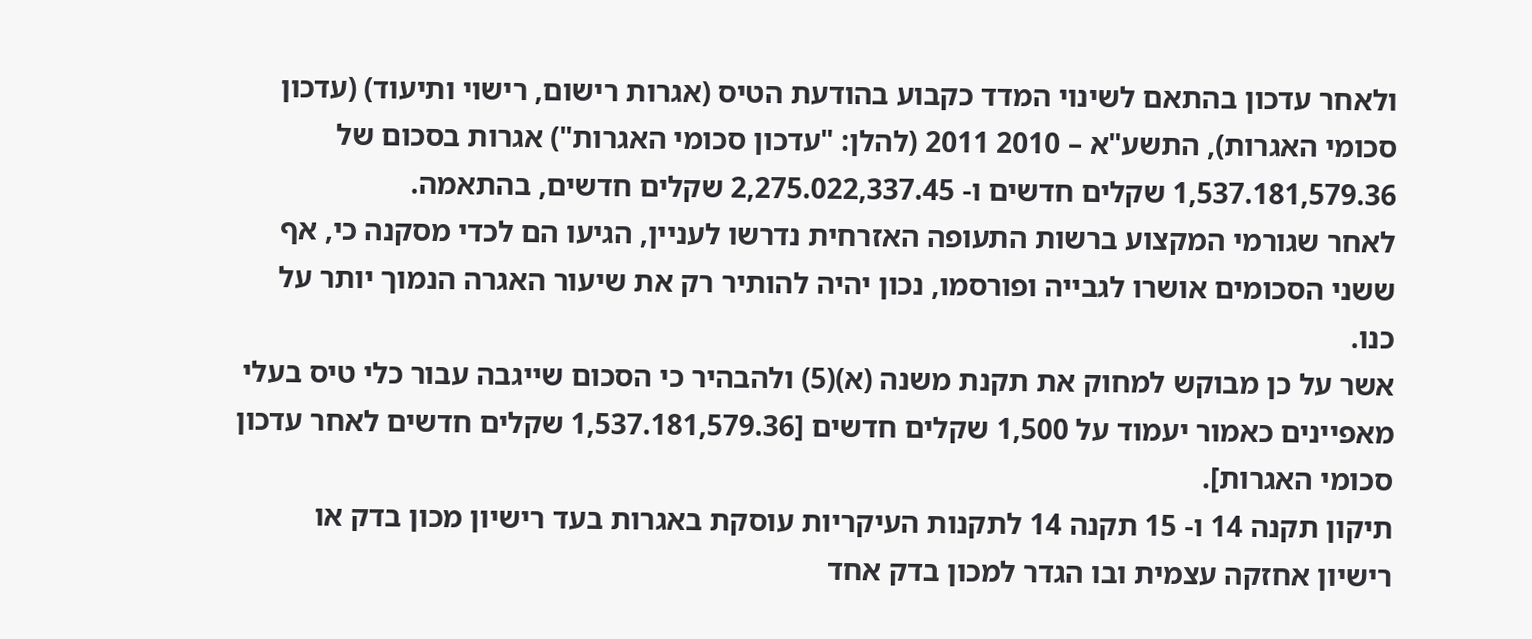ולאחר עדכון בהתאם לשינוי המדד כקבוע בהודעת הטיס (אגרות רישום, רישוי ותיעוד) (עדכון סכומי האגרות), התשע"א – 2010 2011 (להלן: "עדכון סכומי האגרות") אגרות בסכום של 1,537.181,579.36 שקלים חדשים ו- 2,275.022,337.45 שקלים חדשים, בהתאמה.
לאחר שגורמי המקצוע ברשות התעופה האזרחית נדרשו לעניין, הגיעו הם לכדי מסקנה כי, אף ששני הסכומים אושרו לגבייה ופורסמו, נכון יהיה להותיר רק את שיעור האגרה הנמוך יותר על כנו.
אשר על כן מבוקש למחוק את תקנת משנה (א)(5) ולהבהיר כי הסכום שייגבה עבור כלי טיס בעלי מאפיינים כאמור יעמוד על 1,500 שקלים חדשים [1,537.181,579.36 שקלים חדשים לאחר עדכון סכומי האגרות].
תיקון תקנה 14 ו- 15 תקנה 14 לתקנות העיקריות עוסקת באגרות בעד רישיון מכון בדק או רישיון אחזקה עצמית ובו הגדר למכון בדק אחד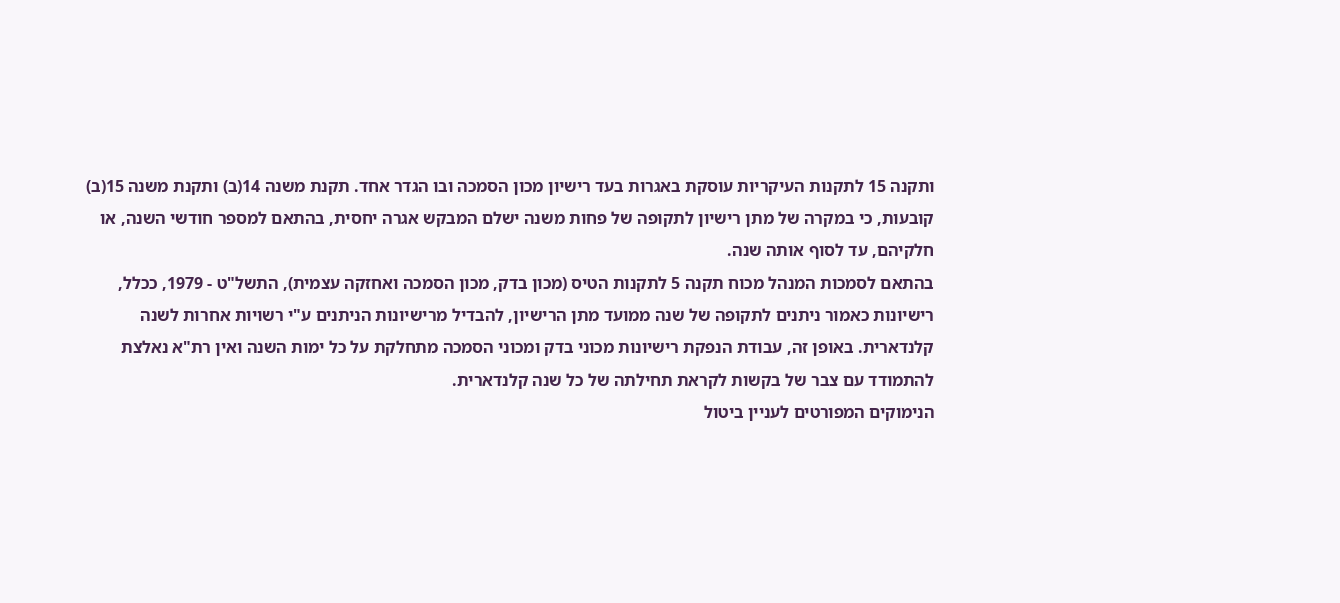ותקנה 15 לתקנות העיקריות עוסקת באגרות בעד רישיון מכון הסמכה ובו הגדר אחד. תקנת משנה 14(ב) ותקנת משנה 15(ב) קובעות, כי במקרה של מתן רישיון לתקופה של פחות משנה ישלם המבקש אגרה יחסית, בהתאם למספר חודשי השנה, או חלקיהם, עד לסוף אותה שנה.
בהתאם לסמכות המנהל מכוח תקנה 5 לתקנות הטיס (מכון בדק, מכון הסמכה ואחזקה עצמית), התשל"ט - 1979, ככלל, רישיונות כאמור ניתנים לתקופה של שנה ממועד מתן הרישיון, להבדיל מרישיונות הניתנים ע"י רשויות אחרות לשנה קלנדארית. באופן זה, עבודת הנפקת רישיונות מכוני בדק ומכוני הסמכה מתחלקת על כל ימות השנה ואין רת"א נאלצת להתמודד עם צבר של בקשות לקראת תחילתה של כל שנה קלנדארית.
הנימוקים המפורטים לעניין ביטול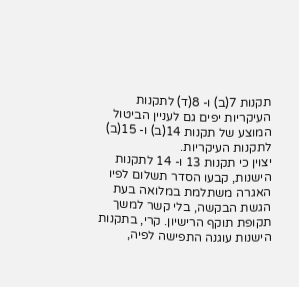תקנות 7(ב) ו- 8(ד) לתקנות העיקריות יפים גם לעניין הביטול המוצע של תקנות 14(ב) ו- 15(ב) לתקנות העיקריות.
יצוין כי תקנות 13 ו- 14 לתקנות הישנות, קבעו הסדר תשלום לפיו האגרה משתלמת במלואה בעת הגשת הבקשה, בלי קשר למשך תקופת תוקף הרישיון. קרי, בתקנות הישנות עוגנה התפישה לפיה,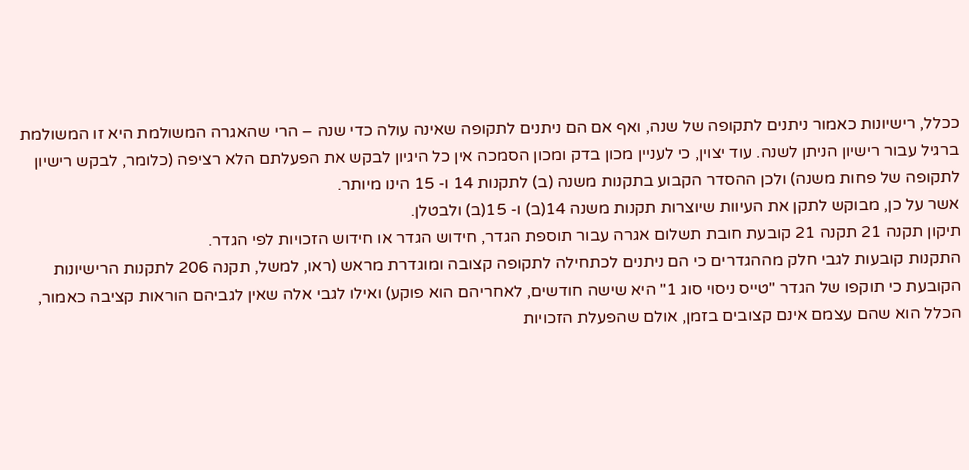ככלל, רישיונות כאמור ניתנים לתקופה של שנה, ואף אם הם ניתנים לתקופה שאינה עולה כדי שנה – הרי שהאגרה המשולמת היא זו המשולמת ברגיל עבור רישיון הניתן לשנה. עוד יצוין, כי לעניין מכון בדק ומכון הסמכה אין כל היגיון לבקש את הפעלתם הלא רציפה (כלומר, לבקש רישיון לתקופה של פחות משנה) ולכן ההסדר הקבוע בתקנות משנה (ב) לתקנות 14 ו- 15 הינו מיותר.
אשר על כן, מבוקש לתקן את העיוות שיוצרות תקנות משנה 14(ב) ו- 15(ב) ולבטלן.
תיקון תקנה 21 תקנה 21 קובעת חובת תשלום אגרה עבור תוספת הגדר, חידוש הגדר או חידוש הזכויות לפי הגדר.
התקנות קובעות לגבי חלק מההגדרים כי הם ניתנים לכתחילה לתקופה קצובה ומוגדרת מראש (ראו, למשל, תקנה 206 לתקנות הרישיונות הקובעת כי תוקפו של הגדר "טייס ניסוי סוג 1" היא שישה חודשים, לאחריהם הוא פוקע) ואילו לגבי אלה שאין לגביהם הוראות קציבה כאמור, הכלל הוא שהם עצמם אינם קצובים בזמן, אולם שהפעלת הזכויות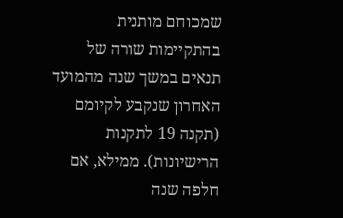שמכוחם מותנית בהתקיימות שורה של תנאים במשך שנה מהמועד האחרון שנקבע לקיומם (תקנה 19 לתקנות הרישיונות). ממילא, אם חלפה שנה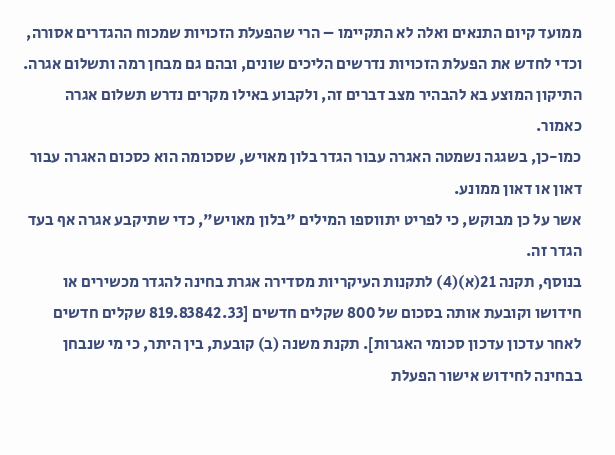ממועד קיום התנאים ואלה לא התקיימו – הרי שהפעלת הזכויות שמכוח ההגדרים אסורה, וכדי לחדש את הפעלת הזכויות נדרשים הליכים שונים, ובהם גם מבחן רמה ותשלום אגרה.
התיקון המוצע בא להבהיר מצב דברים זה, ולקבוע באילו מקרים נדרש תשלום אגרה כאמור.
כמו-כן, בשגגה נשמטה האגרה עבור הגדר בלון מאויש, שסכומה הוא כסכום האגרה עבור דאון או דאון ממונע.
אשר על כן מבוקש, כי לפריט יתווספו המילים "בלון מאויש", כדי שתיקבע אגרה אף בעד הגדר זה.
בנוסף, תקנה 21(א)(4) לתקנות העיקריות מסדירה אגרת בחינה להגדר מכשירים או חידושו וקובעת אותה בסכום של 800 שקלים חדשים [819.83842.33 שקלים חדשים לאחר עדכון עדכון סכומי האגרות]. תקנת משנה (ב) קובעת, בין היתר, כי מי שנבחן בבחינה לחידוש אישור הפעלת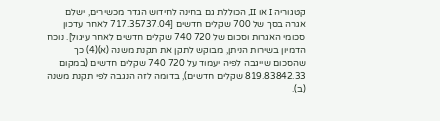קטגוריה I או II, הכוללת גם בחינה לחידוש הגדר מכשירים, ישלם אגרה בסך של 700 שקלים חדשים [717.35737.04 לאחר עדכון סכומי האגרות וסכום של 720 740 שקלים חדשים לאחר עיגול]. נוכח הדמיון בשירות הניתן, מבוקש לתקן את תקנת משנה (א)(4) כך שהסכום שייגבה לפיה יעמוד על 720 740 שקלים חדשים (במקום 819.83842.33 שקלים חדשים), בדומה לזה הנגבה לפי תקנת משנה (ב).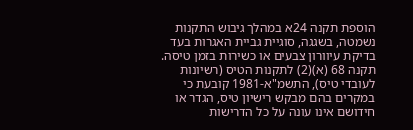הוספת תקנה 24א במהלך גיבוש התקנות נשמטה, בשגגה, סוגיית גביית האגרות בעד בדיקת עיוורון צבעים או כשירות בזמן טיסה.
תקנה 68 (א)(2) לתקנות הטיס (רשיונות לעובדי טיס), התשמ"א-1981 קובעת כי במקרים בהם מבקש רישיון טיס, הגדר או חידושם אינו עונה על כל הדרישות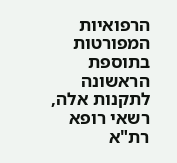הרפואיות המפורטות בתוספת הראשונה לתקנות אלה, רשאי רופא רת"א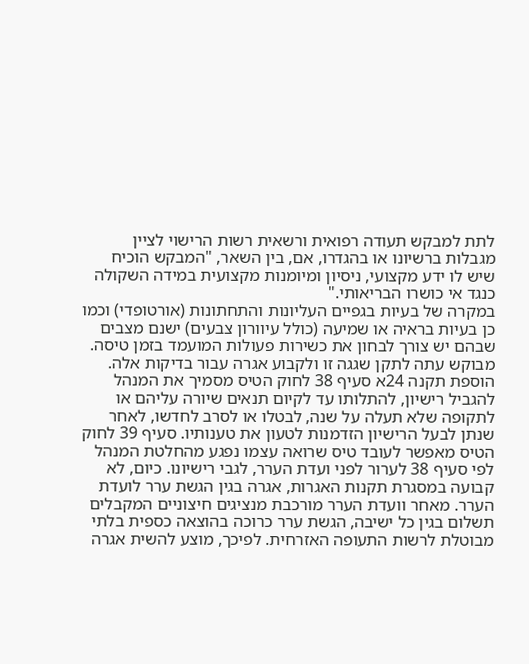לתת למבקש תעודה רפואית ורשאית רשות הרישוי לציין מגבלות ברשיונו או בהגדרו, אם, בין השאר, "המבקש הוכיח שיש לו ידע מקצועי, ניסיון ומיומנות מקצועית במידה השקולה כנגד אי כושרו הבריאותי."
במקרה של בעיות בגפיים העליונות והתחתונות (אורטופדי) וכמו כן בעיות בראיה או שמיעה (כולל עיוורון צבעים) ישנם מצבים שבהם יש צורך לבחון את כשירות פעולות המועמד בזמן טיסה.
מבוקש עתה לתקן שגגה זו ולקבוע אגרה עבור בדיקות אלה.
הוספת תקנה 24א סעיף 38 לחוק הטיס מסמיך את המנהל להגביל רישיון, להתלותו עד לקיום תנאים שיורה עליהם או לתקופה שלא תעלה על שנה, לבטלו או לסרב לחדשו, לאחר שנתן לבעל הרישיון הזדמנות לטעון את טענותיו. סעיף 39 לחוק הטיס מאפשר לעובד טיס שרואה עצמו נפגע מהחלטת המנהל לפי סעיף 38 לערור לפני ועדת הערר, לגבי רישיונו. כיום, לא קבועה במסגרת תקנות האגרות, אגרה בגין הגשת ערר לועדת הערר. מאחר וועדת הערר מורכבת מנציגים חיצוניים המקבלים תשלום בגין כל ישיבה, הגשת ערר כרוכה בהוצאה כספית בלתי מבוטלת לרשות התעופה האזרחית. לפיכך, מוצע להשית אגרה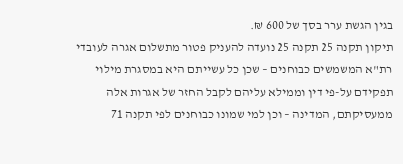בגין הגשת ערר בסך של 600 ₪.
תיקון תקנה 25 תקנה 25 נועדה להעניק פטור מתשלום אגרה לעובדי רת"א המשמשים כבוחנים – שכן כל עשייתם היא במסגרת מילוי תפקידם על-פי דין וממילא עליהם לקבל החזר של אגרות אלה ממעסיקתם, המדינה – וכן למי שמונו כבוחנים לפי תקנה 71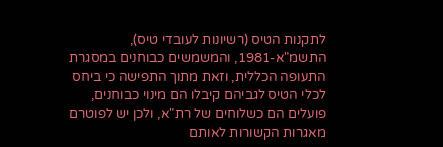לתקנות הטיס (רשיונות לעובדי טיס), התשמ"א-1981, והמשמשים כבוחנים במסגרת התעופה הכללית, וזאת מתוך התפישה כי ביחס לכלי הטיס לגביהם קיבלו הם מינוי כבוחנים, פועלים הם כשלוחים של רת"א, ולכן יש לפוטרם מאגרות הקשורות לאותם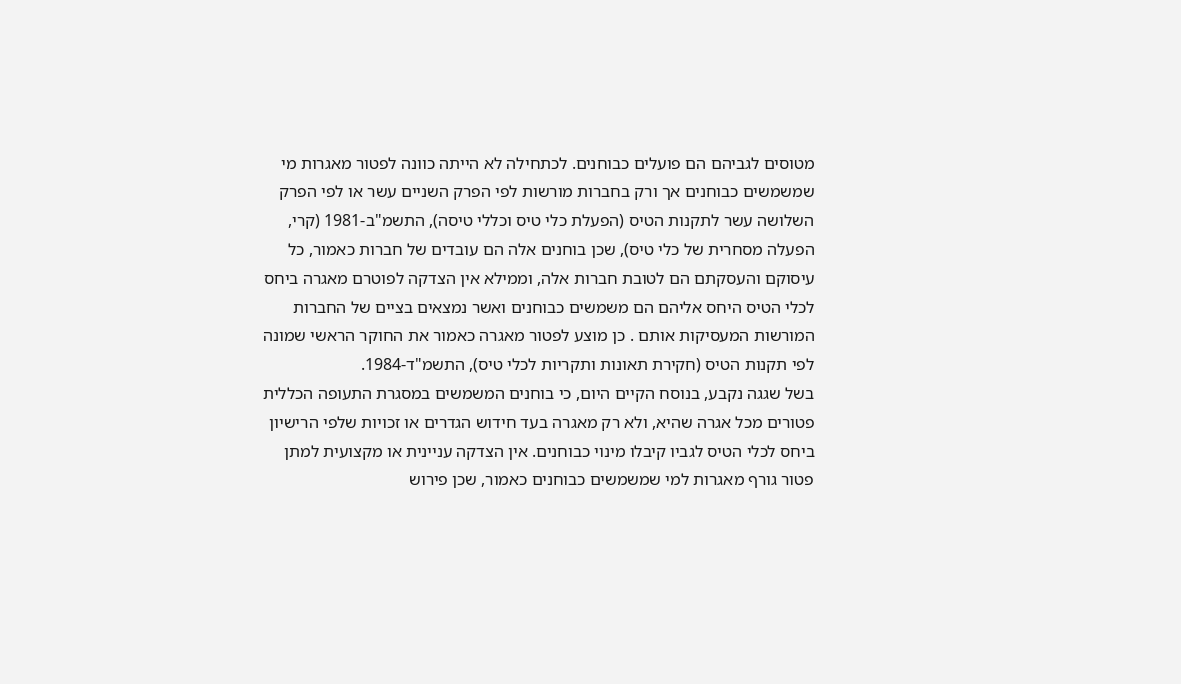מטוסים לגביהם הם פועלים כבוחנים. לכתחילה לא הייתה כוונה לפטור מאגרות מי שמשמשים כבוחנים אך ורק בחברות מורשות לפי הפרק השניים עשר או לפי הפרק השלושה עשר לתקנות הטיס (הפעלת כלי טיס וכללי טיסה), התשמ"ב-1981 (קרי, הפעלה מסחרית של כלי טיס), שכן בוחנים אלה הם עובדים של חברות כאמור, כל עיסוקם והעסקתם הם לטובת חברות אלה, וממילא אין הצדקה לפוטרם מאגרה ביחס לכלי הטיס היחס אליהם הם משמשים כבוחנים ואשר נמצאים בציים של החברות המורשות המעסיקות אותם . כן מוצע לפטור מאגרה כאמור את החוקר הראשי שמונה לפי תקנות הטיס (חקירת תאונות ותקריות לכלי טיס), התשמ"ד-1984.
בשל שגגה נקבע, בנוסח הקיים היום, כי בוחנים המשמשים במסגרת התעופה הכללית פטורים מכל אגרה שהיא, ולא רק מאגרה בעד חידוש הגדרים או זכויות שלפי הרישיון ביחס לכלי הטיס לגביו קיבלו מינוי כבוחנים. אין הצדקה עניינית או מקצועית למתן פטור גורף מאגרות למי שמשמשים כבוחנים כאמור, שכן פירוש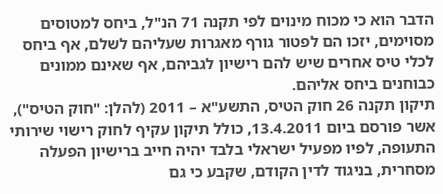הדבר הוא כי מכוח מינוים לפי תקנה 71 הנ"ל, ביחס למטוסים מסוימים, יזכו הם לפטור גורף מאגרות שעליהם לשלם, אף ביחס לכלי טיס אחרים שיש להם רישיון לגביהם, אף שאינם ממונים כבוחנים ביחס אליהם.
תיקון תקנה 26 חוק הטיס, התשע"א – 2011 (להלן: "חוק הטיס"), אשר פורסם ביום 13.4.2011, כולל תיקון עקיף לחוק רישוי שירותי התעופה, לפיו מפעיל ישראלי בלבד יהיה חייב ברישיון הפעלה מסחרית, בניגוד לדין הקודם, שקבע כי גם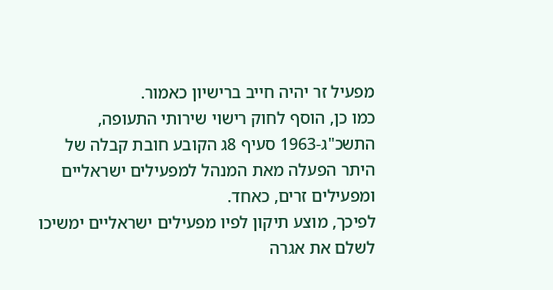מפעיל זר יהיה חייב ברישיון כאמור.
כמו כן, הוסף לחוק רישוי שירותי התעופה, התשכ"ג-1963 סעיף 8ג הקובע חובת קבלה של היתר הפעלה מאת המנהל למפעילים ישראליים ומפעילים זרים, כאחד.
לפיכך, מוצע תיקון לפיו מפעילים ישראליים ימשיכו לשלם את אגרה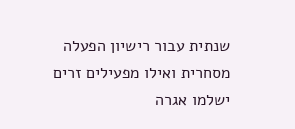שנתית עבור רישיון הפעלה מסחרית ואילו מפעילים זרים ישלמו אגרה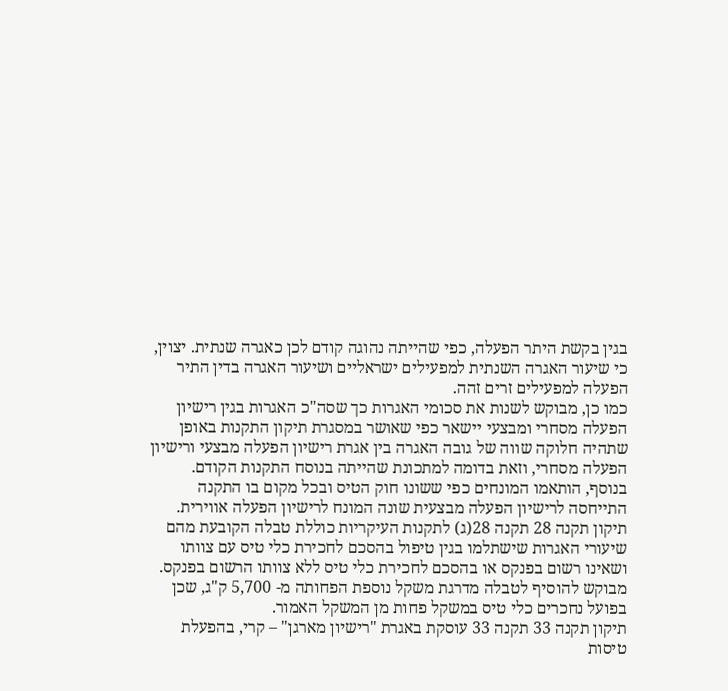בגין בקשת היתר הפעלה, כפי שהייתה נהוגה קודם לכן כאגרה שנתית. יצוין, כי שיעור האגרה השנתית למפעילים ישראליים ושיעור האגרה בדין התיר הפעלה למפעילים זרים זהה.
כמו כן, מבוקש לשנות את סכומי האגרות כך שסה"כ האגרות בגין רישיון הפעלה מסחרי ומבצעי יישאר כפי שאושר במסגרת תיקון התקנות באופן שתהיה חלוקה שווה של גובה האגרה בין אגרת רישיון הפעלה מבצעי ורישיון הפעלה מסחרי, וזאת בדומה למתכונת שהייתה בנוסח התקנות הקודם.
בנוסף, הותאמו המונחים כפי ששונו חוק הטיס ובכל מקום בו התקנה התייחסה לרישיון הפעלה מבצעית שונה המונח לרישיון הפעלה אווירית.
תיקון תקנה 28 תקנה 28(ג) לתקנות העיקריות כוללת טבלה הקובעת מהם שיעורי האגרות שישתלמו בגין טיפול בהסכם לחכירת כלי טיס עם צוותו ושאינו רשום בפנקס או בהסכם לחכירת כלי טיס ללא צוותו הרשום בפנקס. מבוקש להוסיף לטבלה מדרגת משקל נוספת הפחותה מ- 5,700 ק"ג, שכן בפועל נחכרים כלי טיס במשקל פחות מן המשקל האמור.
תיקון תקנה 33 תקנה 33 עוסקת באגרת "רישיון מארגן" – קרי, בהפעלת טיסות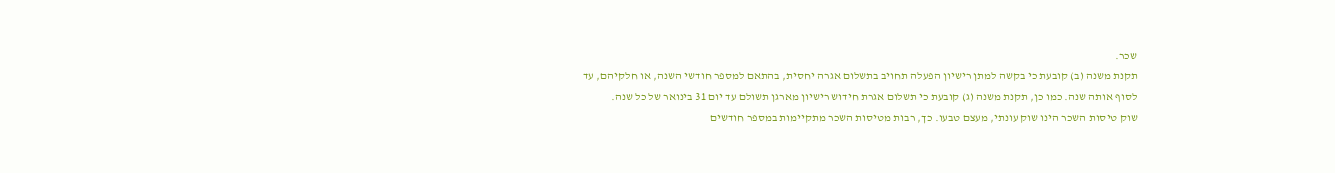שכר.
תקנת משנה (ב) קובעת כי בקשה למתן רישיון הפעלה תחויב בתשלום אגרה יחסית, בהתאם למספר חודשי השנה, או חלקיהם, עד לסוף אותה שנה. כמו כן, תקנת משנה (ג) קובעת כי תשלום אגרת חידוש רישיון מארגן תשולם עד יום 31 בינואר של כל שנה.
שוק טיסות השכר הינו שוק עונתי, מעצם טבעו. כך, רבות מטיסות השכר מתקיימות במספר חודשים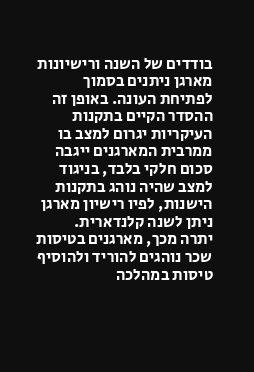בודדים של השנה ורישיונות מארגן ניתנים בסמוך לפתיחת העונה. באופן זה ההסדר הקיים בתקנות העיקריות יגרום למצב בו ממרבית המארגנים ייגבה סכום חלקי בלבד, בניגוד למצב שהיה נוהג בתקנות הישנות, לפיו רישיון מארגן ניתן לשנה קלנדארית.
יתרה מכך, מארגנים בטיסות שכר נוהגים להוריד ולהוסיף טיסות במהלכה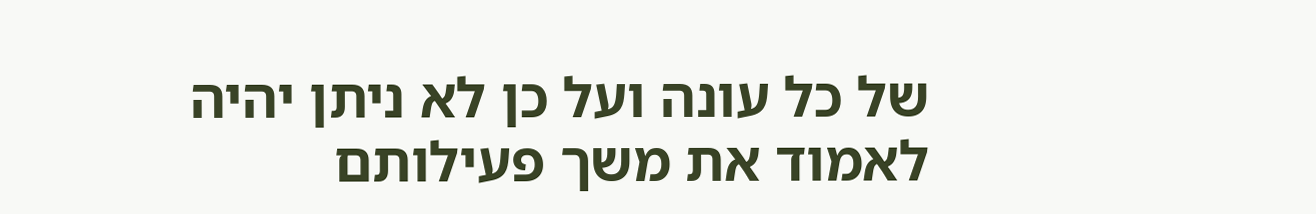של כל עונה ועל כן לא ניתן יהיה לאמוד את משך פעילותם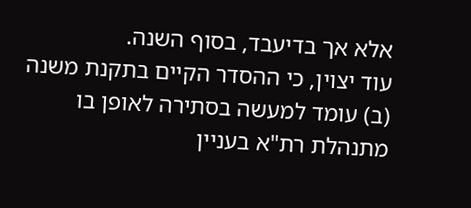אלא אך בדיעבד, בסוף השנה.
עוד יצוין, כי ההסדר הקיים בתקנת משנה (ב) עומד למעשה בסתירה לאופן בו מתנהלת רת"א בעניין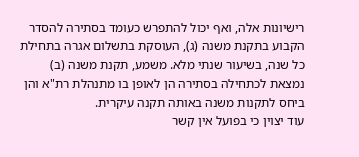רישיונות אלה, ואף יכול להתפרש כעומד בסתירה להסדר הקבוע בתקנת משנה (ג), העוסקת בתשלום אגרה בתחילת כל שנה, בשיעור שנתי מלא. משמע, תקנת משנה (ב) נמצאת לכתחילה בסתירה הן לאופן בו מתנהלת רת"א והן ביחס לתקנות משנה באותה תקנה עיקרית.
עוד יצוין כי בפועל אין קשר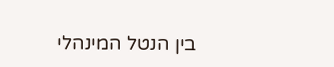בין הנטל המינהלי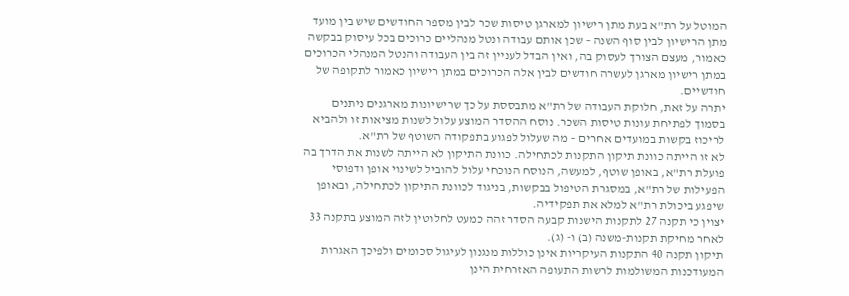המוטל על רת"א בעת מתן רישיון למארגן טיסות שכר לבין מספר החודשים שיש בין מועד מתן הרישיון לבין סוף השנה – שכן אותם עבודה ונטל מנהליים כרוכים בכל עיסוק בבקשה כאמור, מעצם הצורך לעסוק בה, ואין הבדל לעניין זה בין העבודה והנטל המנהלי הכרוכים במתן רישיון מארגן לעשרה חודשים לבין אלה הכרוכים במתן רישיון כאמור לתקופה של חודשיים.
יתרה על זאת, חלוקת העבודה של רת"א מתבססת על כך שרישיונות מארגנים ניתנים בסמוך לפתיחת עונות טיסות השכר. נוסח ההסדר המוצע עלול לשנות מציאות זו ולהביא לריכוז בקשות במועדים אחרים – מה שעלול לפגוע בתפקודה השוטף של רת"א.
לא זו הייתה כוונת תיקון התקנות לכתחילה. כוונת התיקון לא הייתה לשנות את הדרך בה פועלת רת"א, באופן שוטף, למעשה, הנוסח הנוכחי עלול להוביל לשינוי אופן ודפוסי הפעילות של רת"א, במסגרת הטיפול בבקשות, בניגוד לכוונת התיקון לכתחילה, ובאופן שיפגע ביכולת רת"א למלא את תפקידיה.
יצוין כי תקנה 27 לתקנות הישנות קבעה הסדר זהה כמעט לחלוטין לזה המוצע בתקנה 33 לאחר מחיקת תקנות-משנה (ב) ו- (ג).
תיקון תקנה 40 התקנות העיקריות אינן כוללות מנגנון לעיגול סכומים ולפיכך האגרות המעודכנות המשולמות לרשות התעופה האזרחית הינן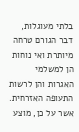בלתי מעוגלות, דבר הגורם טרחה מיותרת ואי נוחות הן למשלמי האגרות והן לרשות התעופה האזרחית. אשר על כן, מוצע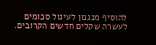להוסיף מנגנון לעיגול סכומים לעשרה שקלים חדשים הקרובים.